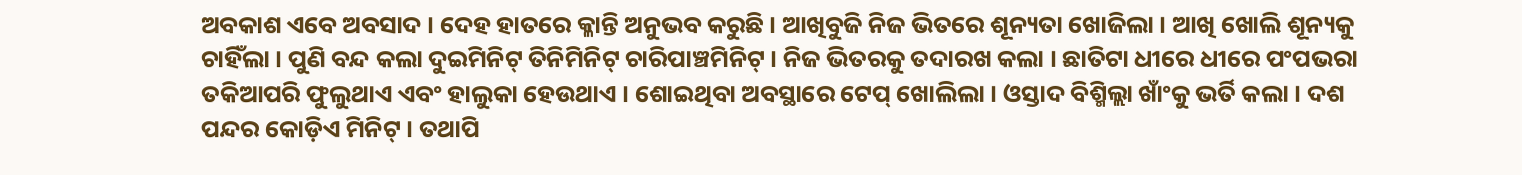ଅବକାଶ ଏବେ ଅବସାଦ । ଦେହ ହାତରେ କ୍ଳାନ୍ତି ଅନୁଭବ କରୁଛି । ଆଖିବୁଜି ନିଜ ଭିତରେ ଶୂନ୍ୟତା ଖୋଜିଲା । ଆଖି ଖୋଲି ଶୂନ୍ୟକୁ ଚାହିଁଲା । ପୁଣି ବନ୍ଦ କଲା ଦୁଇମିନିଟ୍ ତିନିମିନିଟ୍ ଚାରିପାଞ୍ଚମିନିଟ୍ । ନିଜ ଭିତରକୁ ତଦାରଖ କଲା । ଛାତିଟା ଧୀରେ ଧୀରେ ପଂପଭରା ତକିଆପରି ଫୁଲୁଥାଏ ଏବଂ ହାଲୁକା ହେଉଥାଏ । ଶୋଇଥିବା ଅବସ୍ଥାରେ ଟେପ୍ ଖୋଲିଲା । ଓସ୍ତାଦ ବିଶ୍ମିଲ୍ଲା ଖାଁଂକୁ ଭର୍ତି କଲା । ଦଶ ପନ୍ଦର କୋଡ଼ିଏ ମିନିଟ୍ । ତଥାପି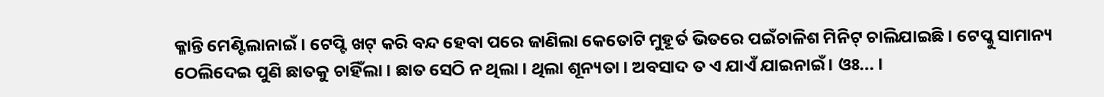କ୍ଳାନ୍ତି ମେଣ୍ଟିଲାନାଇଁ । ଟେପ୍ଟି ଖଟ୍ କରି ବନ୍ଦ ହେବା ପରେ ଜାଣିଲା କେତୋଟି ମୁହୂର୍ତ ଭିତରେ ପଇଁଚାଳିଶ ମିନିଟ୍ ଚାଲିଯାଇଛି । ଟେପ୍କୁ ସାମାନ୍ୟ ଠେଲିଦେଇ ପୁଣି ଛାତକୁ ଚାହିଁଲା । ଛାତ ସେଠି ନ ଥିଲା । ଥିଲା ଶୂନ୍ୟତା । ଅବସାଦ ତ ଏ ଯାଏଁ ଯାଇନାଇଁ । ଓଃ... ।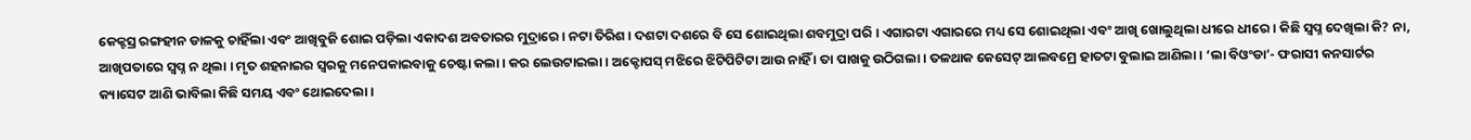କେକ୍ଟସ୍ର ରଙ୍ଗହୀନ ଡାଳକୁ ଚାହିଁଲା ଏବଂ ଆଖିବୁଜି ଶୋଇ ପଡ଼ିଲା ଏକାଦଶ ଅବତାରର ମୁଦ୍ରାରେ । ନଟା ତିରିଶ । ଦଶଟା ଦଶରେ ବି ସେ ଶୋଇଥିଲା ଶବମୁଦ୍ରା ପରି । ଏଗାରଟା ଏଗାରରେ ମଧ୍ୟ ସେ ଶୋଇଥିଲା ଏବଂ ଆଖି ଖୋଲୁଥିଲା ଧୀରେ ଧୀରେ । କିଛି ସ୍ୱପ୍ନ ଦେଖିଲା କି? ନା, ଆଖିପତାରେ ସ୍ୱପ୍ନ ନ ଥିଲା । ମୃତ ଶହନାଇର ସ୍ୱରକୁ ମନେପକାଇବାକୁ ଚେଷ୍ଟା କଲା । କର ଲେଉଟାଇଲା । ଅକ୍ଟୋପସ୍ ମଝିରେ ଝିଟିପିଟିଟା ଆଉ ନାହିଁ । ତା ପାଖକୁ ଉଠିଗଲା । ତଳଥାକ କେସେଟ୍ ଆଲବମ୍ରେ ହାତଟା ବୁଲାଇ ଆଣିଲା । ‘ଲା ବିଓଂଡା’- ଫରାସୀ କନସାର୍ଟର କ୍ୟାସେଟ ଆଣି ଭାବିଲା କିଛି ସମୟ ଏବଂ ଥୋଇଦେଲା ।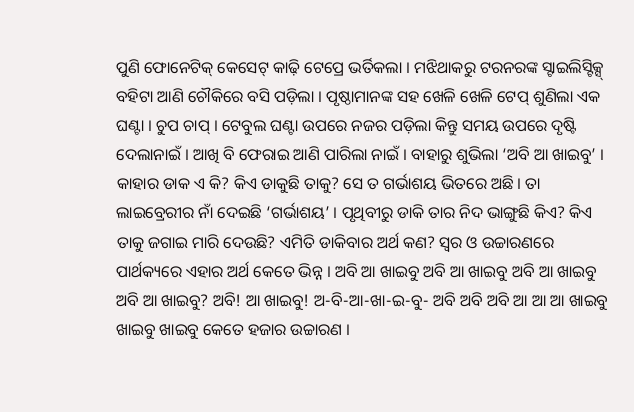ପୁଣି ଫୋନେଟିକ୍ କେସେଟ୍ କାଢ଼ି ଟେପ୍ରେ ଭର୍ତିକଲା । ମଝିଥାକରୁ ଟରନରଙ୍କ ସ୍ଟାଇଲିସ୍ଟିକ୍ସ୍ ବହିଟା ଆଣି ଚୌକିରେ ବସି ପଡ଼ିଲା । ପୃଷ୍ଠାମାନଙ୍କ ସହ ଖେଳି ଖେଳି ଟେପ୍ ଶୁଣିଲା ଏକ ଘଣ୍ଟା । ଚୁପ ଚାପ୍ । ଟେବୁଲ ଘଣ୍ଟା ଉପରେ ନଜର ପଡ଼ିଲା କିନ୍ତୁ ସମୟ ଉପରେ ଦୃଷ୍ଟି ଦେଲାନାଇଁ । ଆଖି ବି ଫେରାଇ ଆଣି ପାରିଲା ନାଇଁ । ବାହାରୁ ଶୁଭିଲା ‘ଅବି ଆ ଖାଇବୁ’ । କାହାର ଡାକ ଏ କି? କିଏ ଡାକୁଛି ତାକୁ? ସେ ତ ଗର୍ଭାଶୟ ଭିତରେ ଅଛି । ତା ଲାଇବ୍ରେରୀର ନାଁ ଦେଇଛି ‘ଗର୍ଭାଶୟ’ । ପୃଥିବୀରୁ ଡାକି ତାର ନିଦ ଭାଙ୍ଗୁଛି କିଏ? କିଏ ତାକୁ ଜଗାଇ ମାରି ଦେଉଛି? ଏମିତି ଡାକିବାର ଅର୍ଥ କଣ? ସ୍ୱର ଓ ଉଚ୍ଚାରଣରେ ପାର୍ଥକ୍ୟରେ ଏହାର ଅର୍ଥ କେତେ ଭିନ୍ନ । ଅବି ଆ ଖାଇବୁ ଅବି ଆ ଖାଇବୁ ଅବି ଆ ଖାଇବୁ ଅବି ଆ ଖାଇବୁ? ଅବି! ଆ ଖାଇବୁ! ଅ-ବି-ଆ-ଖା-ଇ-ବୁ- ଅବି ଅବି ଅବି ଆ ଆ ଆ ଖାଇବୁ ଖାଇବୁ ଖାଇବୁ କେତେ ହଜାର ଉଚ୍ଚାରଣ ।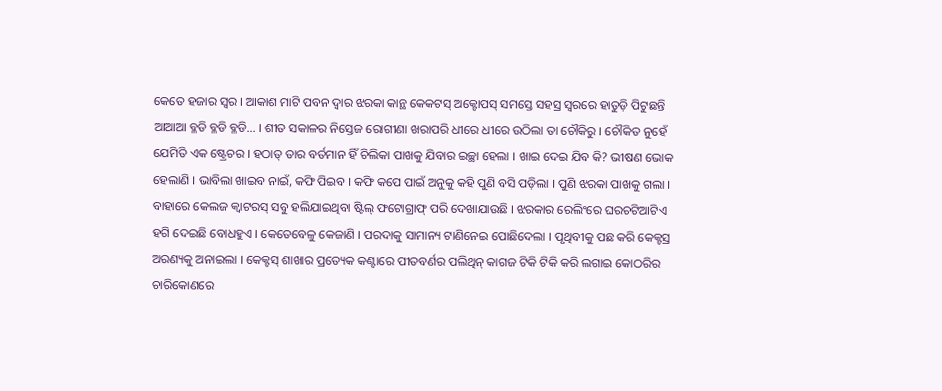କେତେ ହଜାର ସ୍ୱର । ଆକାଶ ମାଟି ପବନ ଦ୍ୱାର ଝରକା କାନ୍ଥ କେକଟସ୍ ଅକ୍ଟୋପସ୍ ସମସ୍ତେ ସହସ୍ର ସ୍ୱରରେ ହାତୁଡ଼ି ପିଟୁଛନ୍ତି ଆଆଆ ବ୍ଳଡି ବ୍ଳଡି ବ୍ଳଡି... । ଶୀତ ସକାଳର ନିସ୍ତେଜ ରୋଗୀଣା ଖରାପରି ଧୀରେ ଧୀରେ ଉଠିଲା ତା ଚୌକିରୁ । ଚୌକିତ ନୁହେଁ ଯେମିତି ଏକ ଷ୍ଟ୍ରେଚର । ହଠାତ୍ ତାର ବର୍ତମାନ ହିଁ ଚିଲିକା ପାଖକୁ ଯିବାର ଇଚ୍ଛା ହେଲା । ଖାଇ ଦେଇ ଯିବ କି? ଭୀଷଣ ଭୋକ ହେଲାଣି । ଭାବିଲା ଖାଇବ ନାଇଁ, କଫି ପିଇବ । କଫି କପେ ପାଇଁ ଅନୁକୁ କହି ପୁଣି ବସି ପଡ଼ିଲା । ପୁଣି ଝରକା ପାଖକୁ ଗଲା । ବାହାରେ କେଲଜ କ୍ୱାଟରସ୍ ସବୁ ହଲିଯାଇଥିବା ଷ୍ଟିଲ୍ ଫଟୋଗ୍ରାଫ୍ ପରି ଦେଖାଯାଉଛି । ଝରକାର ରେଲିଂରେ ଘରଚଟିଆଟିଏ ହଗି ଦେଇଛି ବୋଧହୁଏ । କେତେବେଳୁ କେଜାଣି । ପରଦାକୁ ସାମାନ୍ୟ ଟାଣିନେଇ ପୋଛିଦେଲା । ପୃଥିବୀକୁ ପଛ କରି କେକ୍ଟସ୍ର ଅରଣ୍ୟକୁ ଅନାଇଲା । କେକ୍ଟସ୍ ଶାଖାର ପ୍ରତ୍ୟେକ କଣ୍ଟାରେ ପୀତବର୍ଣର ପଲିଥିନ୍ କାଗଜ ଟିକି ଟିକି କରି ଲଗାଇ କୋଠରିର ଚାରିକୋଣରେ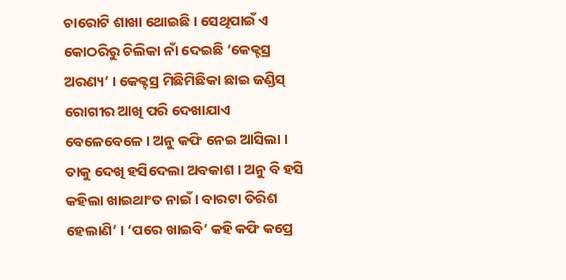ଚାରୋଟି ଶାଖା ଥୋଇଛି । ସେଥିପାଇଁ ଏ କୋଠରିରୁ ଚିଲିକା ନାଁ ଦେଇଛି ‘କେକ୍ଟସ୍ର ଅରଣ୍ୟ’ । କେକ୍ଟସ୍ର ମିଛିମିଛିକା ଛାଇ ଜଣ୍ଡିସ୍ ରୋଗୀର ଆଖି ପରି ଦେଖାଯାଏ ବେଳେବେଳେ । ଅନୁ କଫି ନେଇ ଆସିଲା । ତାକୁ ଦେଖି ହସିଦେଲା ଅବକାଶ । ଅନୁ ବି ହସି କହିଲା ଖାଇଥାଂତ ନାଇଁ । ବାରଟା ତିରିଶ ହେଲାଣି’ । ‘ପରେ ଖାଇବି’ କହି କଫି କପ୍ରେ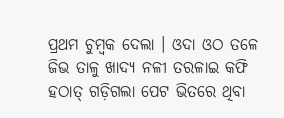ପ୍ରଥମ ଚୁମ୍ବକ ଦେଲା । ଓଦା ଓଠ ତଳେ ଜିଭ ତାଳୁ ଖାଦ୍ୟ ନଳୀ ତରଳାଇ କଫି ହଠାତ୍ ଗଡ଼ିଗଲା ପେଟ ଭିତରେ ଥିବା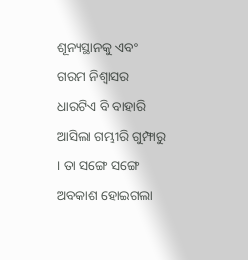ଶୂନ୍ୟସ୍ଥାନକୁ ଏବଂ ଗରମ ନିଶ୍ୱାସର ଧାରଟିଏ ବି ବାହାରି ଆସିଲା ଗମ୍ଭୀରି ଗୁମ୍ଫାରୁ । ତା ସଙ୍ଗେ ସଙ୍ଗେ ଅବକାଶ ହୋଇଗଲା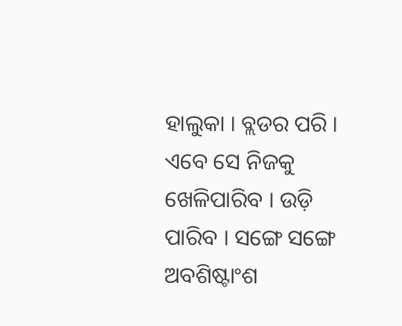ହାଲୁକା । ବ୍ଲଡର ପରି । ଏବେ ସେ ନିଜକୁ ଖେଳିପାରିବ । ଉଡ଼ି ପାରିବ । ସଙ୍ଗେ ସଙ୍ଗେ ଅବଶିଷ୍ଟାଂଶ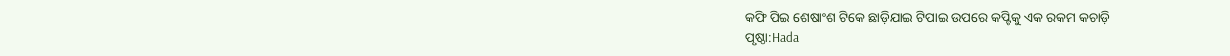କଫି ପିଇ ଶେଷାଂଶ ଟିକେ ଛାଡ଼ିଯାଇ ଟିପାଇ ଉପରେ କପ୍ଟିକୁ ଏକ ରକମ କଚାଡ଼ି
ପୃଷ୍ଠା:Hada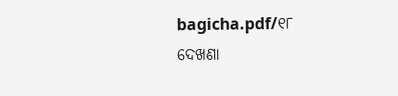bagicha.pdf/୧୮
ଦେଖଣା